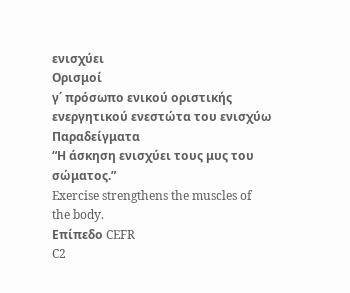ενισχύει
Ορισμοί
γ΄ πρόσωπο ενικού οριστικής ενεργητικού ενεστώτα του ενισχύω
Παραδείγματα
“Η άσκηση ενισχύει τους μυς του σώματος.”
Exercise strengthens the muscles of the body.
Επίπεδο CEFR
C2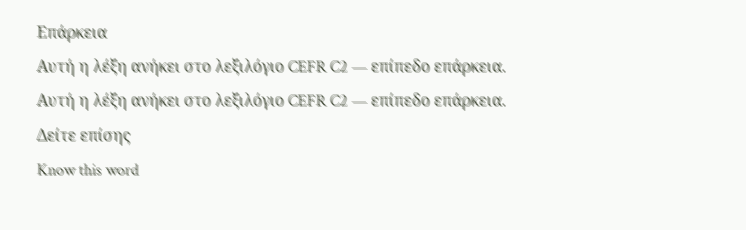Επάρκεια
Αυτή η λέξη ανήκει στο λεξιλόγιο CEFR C2 — επίπεδο επάρκεια.
Αυτή η λέξη ανήκει στο λεξιλόγιο CEFR C2 — επίπεδο επάρκεια.
Δείτε επίσης
Know this word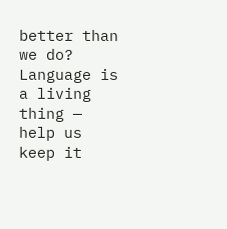better than we do? Language is a living thing — help us keep it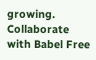growing. Collaborate with Babel Free